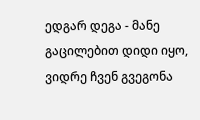ედგარ დეგა - მანე გაცილებით დიდი იყო, ვიდრე ჩვენ გვეგონა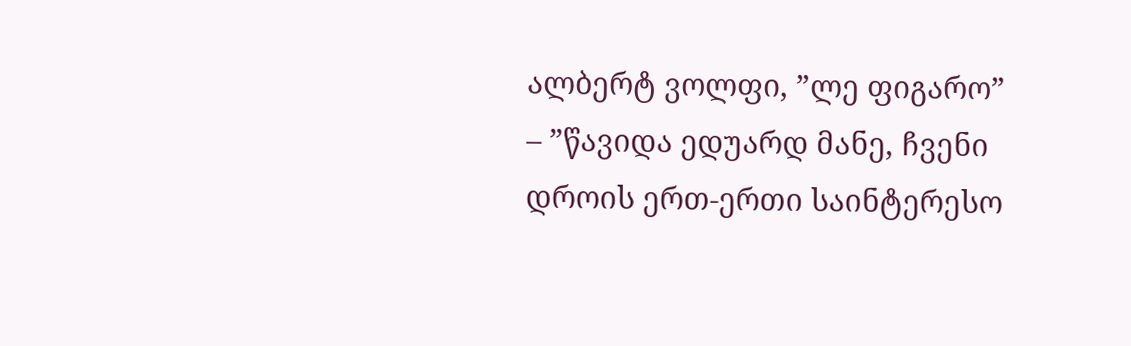ალბერტ ვოლფი, ”ლე ფიგარო” – ”წავიდა ედუარდ მანე, ჩვენი დროის ერთ-ერთი საინტერესო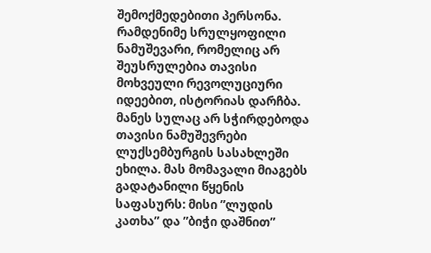შემოქმედებითი პერსონა. რამდენიმე სრულყოფილი ნამუშევარი, რომელიც არ შეუსრულებია თავისი მოხვეული რევოლუციური იდეებით, ისტორიას დარჩბა. მანეს სულაც არ სჭირდებოდა თავისი ნამუშევრები ლუქსემბურგის სასახლეში ეხილა. მას მომავალი მიაგებს გადატანილი წყენის საფასურს: მისი ”ლუდის კათხა” და ”ბიჭი დაშნით”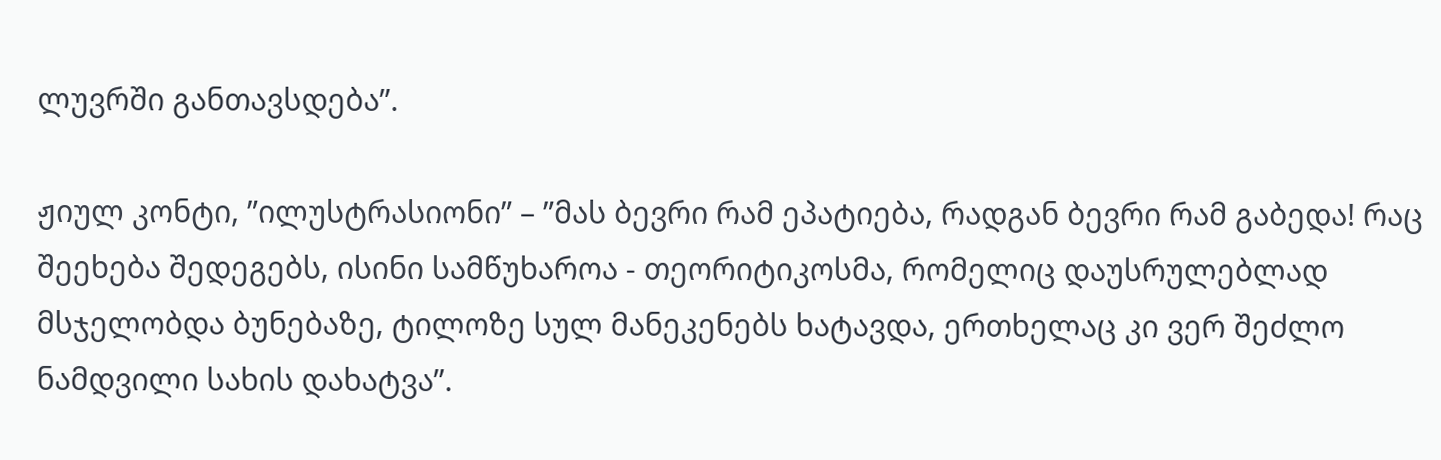ლუვრში განთავსდება”.

ჟიულ კონტი, ”ილუსტრასიონი” – ”მას ბევრი რამ ეპატიება, რადგან ბევრი რამ გაბედა! რაც შეეხება შედეგებს, ისინი სამწუხაროა - თეორიტიკოსმა, რომელიც დაუსრულებლად მსჯელობდა ბუნებაზე, ტილოზე სულ მანეკენებს ხატავდა, ერთხელაც კი ვერ შეძლო ნამდვილი სახის დახატვა”.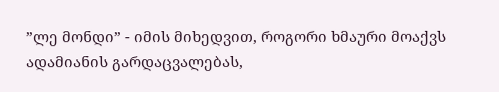”ლე მონდი” - იმის მიხედვით, როგორი ხმაური მოაქვს ადამიანის გარდაცვალებას,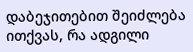დაბეჯითებით შეიძლება ითქვას, რა ადგილი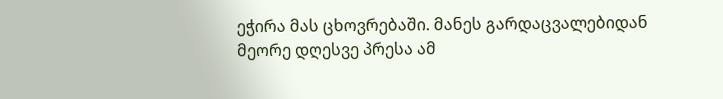ეჭირა მას ცხოვრებაში. მანეს გარდაცვალებიდან მეორე დღესვე პრესა ამ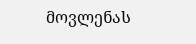მოვლენას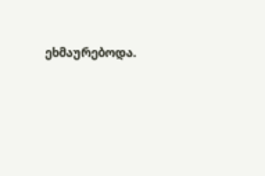ეხმაურებოდა.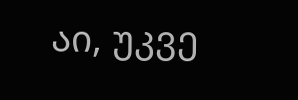აი, უკვე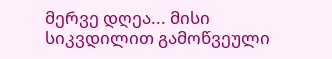მერვე დღეა... მისი სიკვდილით გამოწვეული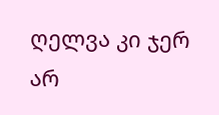ღელვა კი ჯერ არ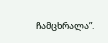ჩამცხრალა”.